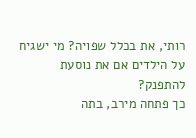רותי, את בכלל שפויה? מי ישגיח על הילדים אם את נוסעת להתפנק?
כך פתחה מירב, בתה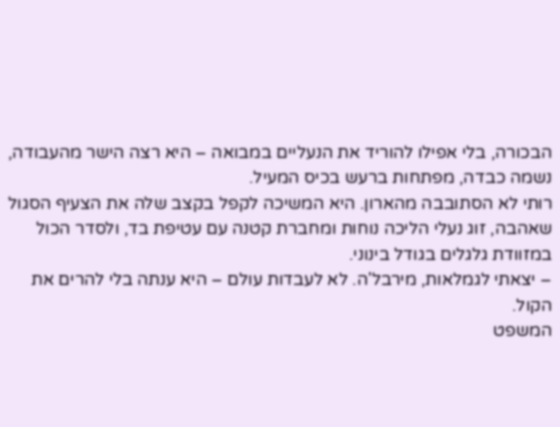הבכורה, בלי אפילו להוריד את הנעליים במבואה – היא רצה הישר מהעבודה, נשמה כבדה, מפתחות ברעש בכיס המעיל.
רותי לא הסתובבה מהארון. היא המשיכה לקפל בקצב שלה את הצעיף הסגול שאהבה, זוג נעלי הליכה נוחות ומחברת קטנה עם עטיפת בד, ולסדר הכול במזוודת גלגלים בגודל בינוני.
– יצאתי לגמלאות, מירבל'ה. לא לעבדות עולם – היא ענתה בלי להרים את הקול.
המשפט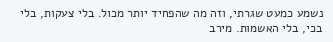נשמע כמעט שגרתי, וזה מה שהפחיד יותר מכול. בלי צעקות, בלי בכי, בלי האשמות. מירב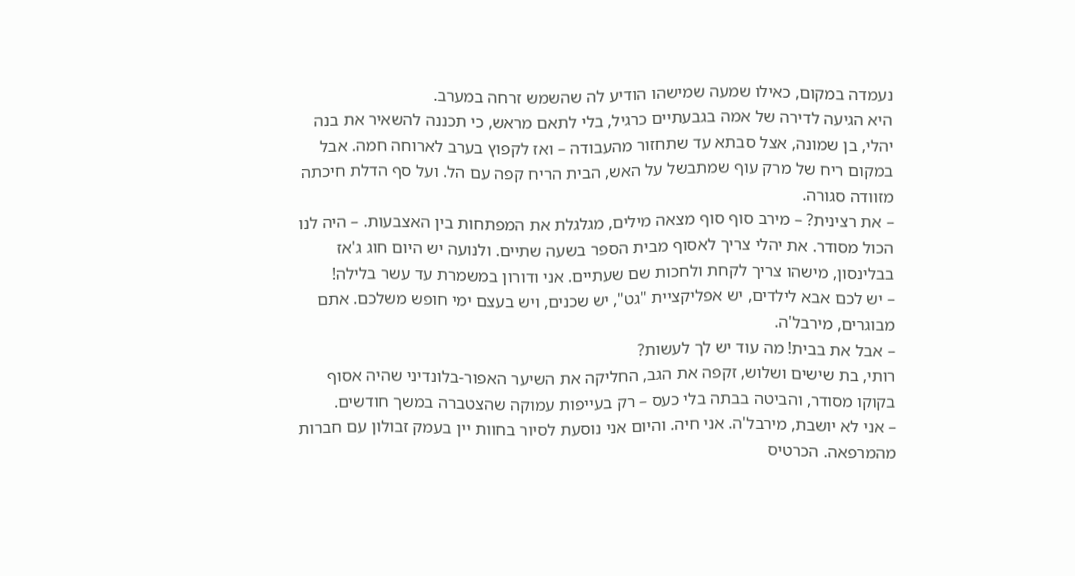נעמדה במקום, כאילו שמעה שמישהו הודיע לה שהשמש זרחה במערב.
היא הגיעה לדירה של אמה בגבעתיים כרגיל, בלי לתאם מראש, כי תכננה להשאיר את בנה יהלי, בן שמונה, אצל סבתא עד שתחזור מהעבודה – ואז לקפוץ בערב לארוחה חמה. אבל במקום ריח של מרק עוף שמתבשל על האש, הבית הריח קפה עם הל. ועל סף הדלת חיכתה מזוודה סגורה.
– את רצינית? – מירב סוף סוף מצאה מילים, מגלגלת את המפתחות בין האצבעות. – היה לנו הכול מסודר. את יהלי צריך לאסוף מבית הספר בשעה שתיים. ולנועה יש היום חוג ג'אז בבלינסון, מישהו צריך לקחת ולחכות שם שעתיים. אני ודורון במשמרת עד עשר בלילה!
– יש לכם אבא לילדים, יש אפליקציית "גט", יש שכנים, ויש בעצם ימי חופש משלכם. אתם מבוגרים, מירבל'ה.
– אבל את בבית! מה עוד יש לך לעשות?
רותי, בת שישים ושלוש, זקפה את הגב, החליקה את השיער האפור-בלונדיני שהיה אסוף בקוקו מסודר, והביטה בבתה בלי כעס – רק בעייפות עמוקה שהצטברה במשך חודשים.
– אני לא יושבת, מירבל'ה. אני חיה. והיום אני נוסעת לסיור בחוות יין בעמק זבולון עם חברות מהמרפאה. הכרטיס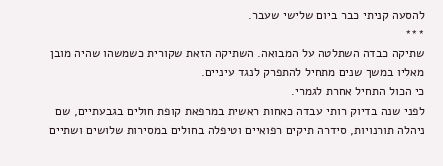להסעה קניתי כבר ביום שלישי שעבר.
***
שתיקה כבדה השתלטה על המבואה. השתיקה הזאת שקורית כשמשהו שהיה מובן מאליו במשך שנים מתחיל להתפרק לנגד עיניים.
כי הכול התחיל אחרת לגמרי.
לפני שנה בדיוק רותי עבדה כאחות ראשית במרפאת קופת חולים בגבעתיים, שם ניהלה תורנויות, סידרה תיקים רפואיים וטיפלה בחולים במסירות שלושים ושתיים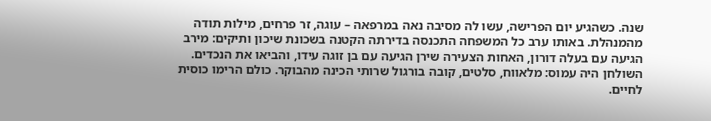שנה. כשהגיע יום הפרישה, עשו לה מסיבה נאה במרפאה – עוגה, זר פרחים, מילות תודה מהמנהלת. באותו ערב כל המשפחה התכנסה בדירתה הקטנה בשכונת שיכון ותיקים: מירב הגיעה עם בעלה דורון, האחות הצעירה שירן הגיעה עם בן זוגה עידו, והביאו את הנכדים.
השולחן היה עמוס: מלאווח, סלטים, קובה בורגול שרותי הכינה מהבוקר. כולם הרימו כוסית לחיים.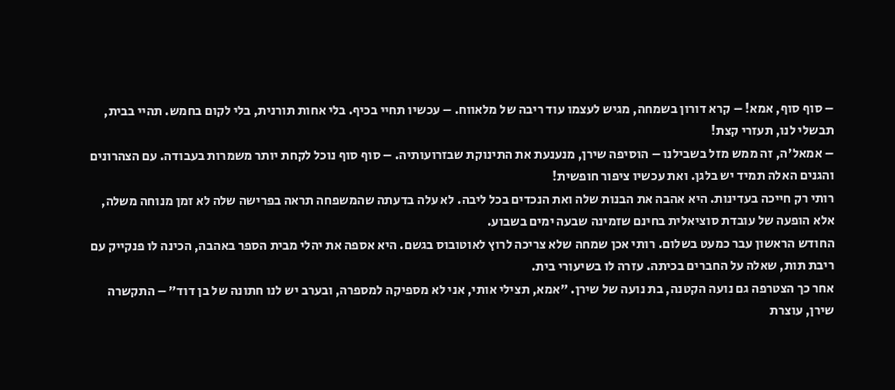– סוף סוף, אמא! – קרא דורון בשמחה, מגיש לעצמו עוד ריבה של מלאווח. – עכשיו תחיי בכיף. בלי אחות תורנית, בלי לקום בחמש. תהיי בבית, תבשלי לנו, תעזרי קצת!
– אמאל'ה, זה ממש מזל בשבילנו – הוסיפה שירן, מנענעת את התינוקת שבזרועותיה. – סוף סוף נוכל לקחת יותר משמרות בעבודה. עם הצהרונים והגנים האלה תמיד יש בלגן. ואת עכשיו ציפור חופשית!
רותי רק חייכה בעדינות. היא אהבה את הבנות שלה ואת הנכדים בכל ליבה. לא עלה בדעתה שהמשפחה תראה בפרישה שלה לא זמן מנוחה משלה, אלא הופעה של עובדת סוציאלית בחינם שזמינה שבעה ימים בשבוע.
החודש הראשון עבר כמעט בשלום. רותי אכן שמחה שלא צריכה לרוץ לאוטובוס בגשם. היא אספה את יהלי מבית הספר באהבה, הכינה לו פנקייק עם ריבת תות, שאלה על החברים בכיתה. עזרה לו בשיעורי בית.
אחר כך הצטרפה גם נועה הקטנה, בת נועה של שירן. "אמא, תצילי אותי, אני לא מספיקה למספרה, ובערב יש לנו חתונה של בן דוד" – התקשרה שירן, עוצרת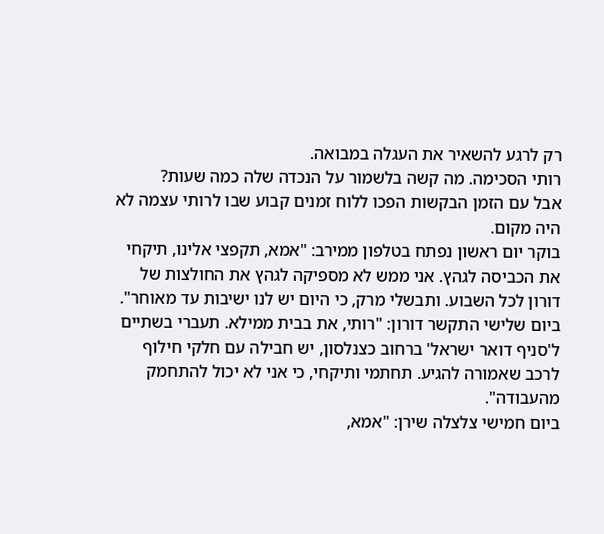רק לרגע להשאיר את העגלה במבואה.
רותי הסכימה. מה קשה בלשמור על הנכדה שלה כמה שעות?
אבל עם הזמן הבקשות הפכו ללוח זמנים קבוע שבו לרותי עצמה לא היה מקום.
בוקר יום ראשון נפתח בטלפון ממירב: "אמא, תקפצי אלינו, תיקחי את הכביסה לגהץ. אני ממש לא מספיקה לגהץ את החולצות של דורון לכל השבוע. ותבשלי מרק, כי היום יש לנו ישיבות עד מאוחר".
ביום שלישי התקשר דורון: "רותי, את בבית ממילא. תעברי בשתיים ל'סניף דואר ישראל' ברחוב כצנלסון, יש חבילה עם חלקי חילוף לרכב שאמורה להגיע. תחתמי ותיקחי, כי אני לא יכול להתחמק מהעבודה".
ביום חמישי צלצלה שירן: "אמא,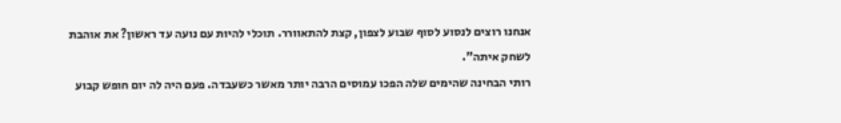אנחנו רוצים לנסוע לסוף שבוע לצפון, קצת להתאוורר. תוכלי להיות עם נועה עד ראשון? את אוהבת לשחק איתה".
רותי הבחינה שהימים שלה הפכו עמוסים הרבה יותר מאשר כשעבדה. פעם היה לה יום חופש קבוע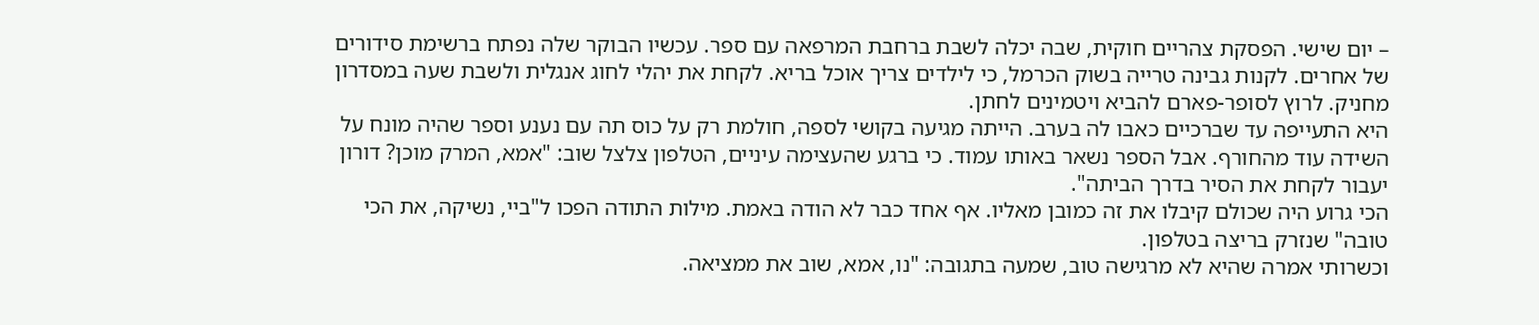– יום שישי. הפסקת צהריים חוקית, שבה יכלה לשבת ברחבת המרפאה עם ספר. עכשיו הבוקר שלה נפתח ברשימת סידורים של אחרים. לקנות גבינה טרייה בשוק הכרמל, כי לילדים צריך אוכל בריא. לקחת את יהלי לחוג אנגלית ולשבת שעה במסדרון מחניק. לרוץ לסופר-פארם להביא ויטמינים לחתן.
היא התעייפה עד שברכיים כאבו לה בערב. הייתה מגיעה בקושי לספה, חולמת רק על כוס תה עם נענע וספר שהיה מונח על השידה עוד מהחורף. אבל הספר נשאר באותו עמוד. כי ברגע שהעצימה עיניים, הטלפון צלצל שוב: "אמא, המרק מוכן? דורון יעבור לקחת את הסיר בדרך הביתה".
הכי גרוע היה שכולם קיבלו את זה כמובן מאליו. אף אחד כבר לא הודה באמת. מילות התודה הפכו ל"ביי, נשיקה, את הכי טובה" שנזרק בריצה בטלפון.
וכשרותי אמרה שהיא לא מרגישה טוב, שמעה בתגובה: "נו, אמא, שוב את ממציאה.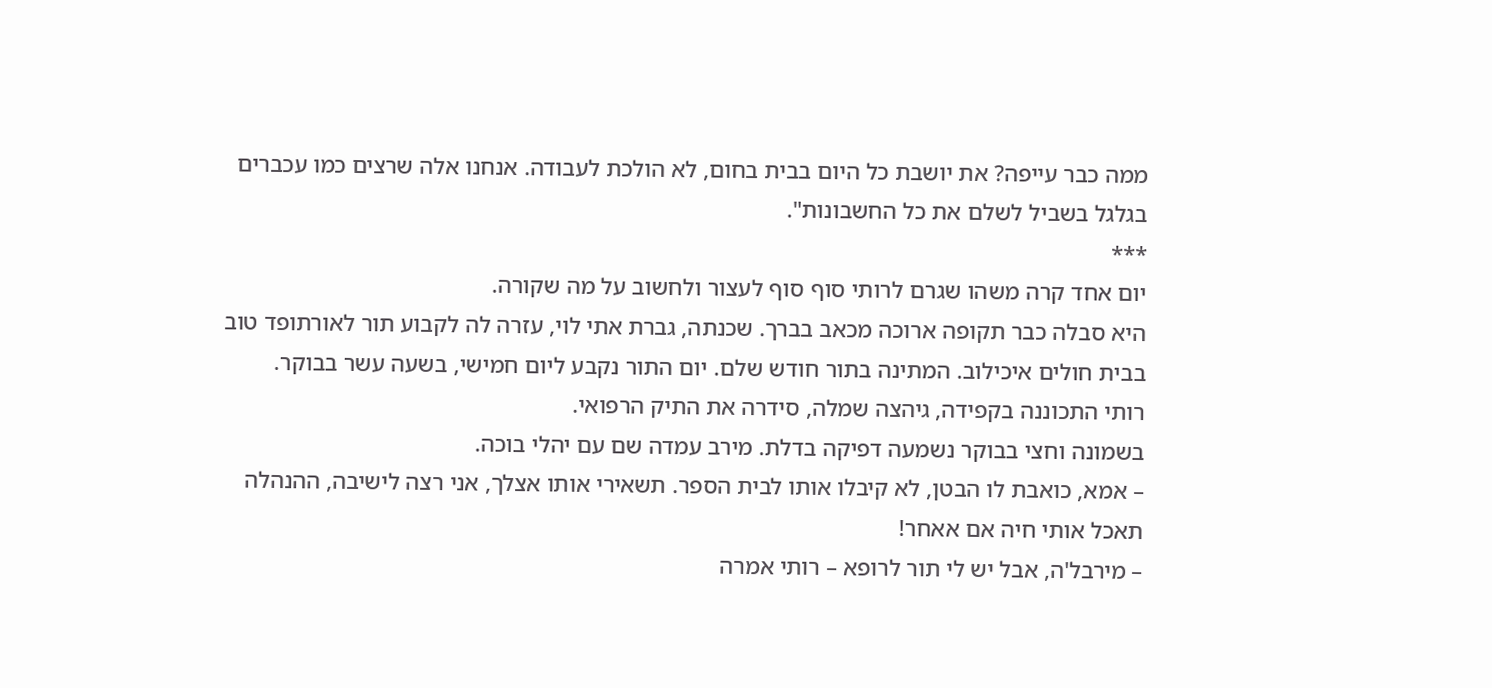ממה כבר עייפה? את יושבת כל היום בבית בחום, לא הולכת לעבודה. אנחנו אלה שרצים כמו עכברים בגלגל בשביל לשלם את כל החשבונות".
***
יום אחד קרה משהו שגרם לרותי סוף סוף לעצור ולחשוב על מה שקורה.
היא סבלה כבר תקופה ארוכה מכאב בברך. שכנתה, גברת אתי לוי, עזרה לה לקבוע תור לאורתופד טוב בבית חולים איכילוב. המתינה בתור חודש שלם. יום התור נקבע ליום חמישי, בשעה עשר בבוקר.
רותי התכוננה בקפידה, גיהצה שמלה, סידרה את התיק הרפואי.
בשמונה וחצי בבוקר נשמעה דפיקה בדלת. מירב עמדה שם עם יהלי בוכה.
– אמא, כואבת לו הבטן, לא קיבלו אותו לבית הספר. תשאירי אותו אצלך, אני רצה לישיבה, ההנהלה תאכל אותי חיה אם אאחר!
– מירבל'ה, אבל יש לי תור לרופא – רותי אמרה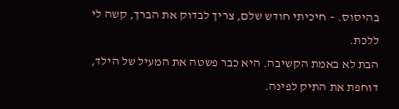בהיסוס. – חיכיתי חודש שלם, צריך לבדוק את הברך, קשה לי ללכת.
הבת לא באמת הקשיבה. היא כבר פשטה את המעיל של הילד, דוחפת את התיק לפינה.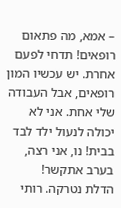– אמא, מה פתאום רופאים! תדחי לפעם אחרת. יש עכשיו המון רופאים, אבל העבודה שלי אחת. אני לא יכולה לנעול ילד לבד בבית! נו, אני רצה, בערב אתקשר!
הדלת נטרקה. רותי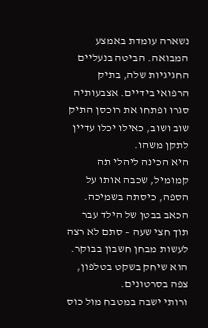נשארה עומדת באמצע המבואה. הביטה בנעליים החגיגיות שלה, בתיק הרפואי בידיים. אצבעותיה סגרו ופתחו את רוכסן התיק שוב ושוב, כאילו יכלו עדיין לתקן משהו.
היא הכינה ליהלי תה קמומיל, שכבה אותו על הספה, כיסתה בשמיכה. הכאב בבטן של הילד עבר תוך חצי שעה – סתם לא רצה לעשות מבחן חשבון בבוקר. הוא שיחק בשקט בטלפון, צפה בסרטונים.
ורותי ישבה במטבח מול כוס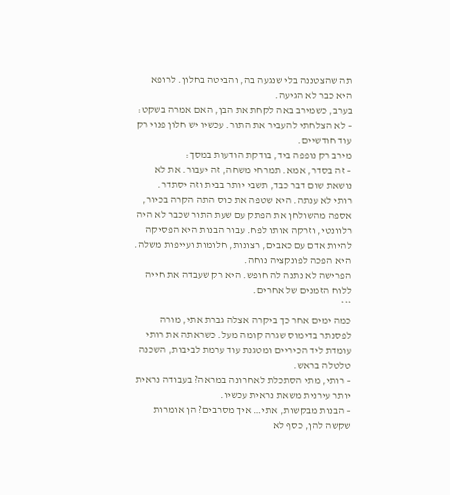תה שהצטננה בלי שנגעה בה, והביטה בחלון. לרופא היא כבר לא הגיעה.
בערב, כשמירב באה לקחת את הבן, האם אמרה בשקט:
– לא הצלחתי להעביר את התור. עכשיו יש חלון פנוי רק עוד חודשיים.
מירב רק נופפה ביד, בודקת הודעות במסך:
– זה בסדר, אמא. תמרחי משחה, זה יעבור. את לא נושאת שום דבר כבד, תשבי יותר בבית וזה יסתדר.
רותי לא ענתה. היא שטפה את כוס התה הקרה בכיור, אספה מהשולחן את הפתק עם שעת התור שכבר לא היה רלוונטי, וזרקה אותו לפח. עבור הבנות היא הפסיקה להיות אדם עם כאבים, רצונות, חלומות ועייפות משלה. היא הפכה לפונקציה נוחה.
הפרישה לא נתנה לה חופש. היא רק שעבדה את חייה ללוח הזמנים של אחרים.
***
כמה ימים אחר כך ביקרה אצלה גברת אתי, מורה לפסנתר בדימוס שגרה קומה מעל. כשראתה את רותי עומדת ליד הכיריים ומטגנת עוד ערמת לביבות, השכנה טלטלה בראש.
– רותי, מתי הסתכלת לאחרונה במראה? בעבודה נראית יותר עירנית משאת נראית עכשיו.
– הבנות מבקשות, אתי… איך מסרבים? הן אומרות שקשה להן, כסף לא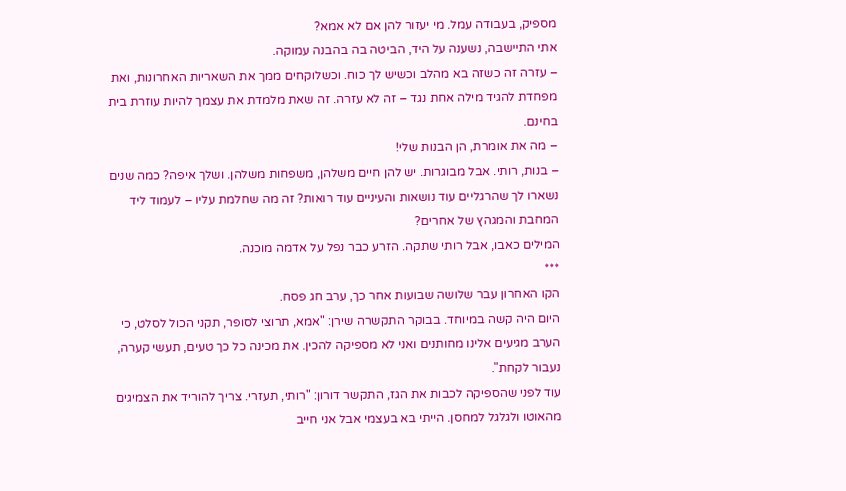מספיק, בעבודה עמל. מי יעזור להן אם לא אמא?
אתי התיישבה, נשענה על היד, הביטה בה בהבנה עמוקה.
– עזרה זה כשזה בא מהלב וכשיש לך כוח. וכשלוקחים ממך את השאריות האחרונות, ואת מפחדת להגיד מילה אחת נגד – זה לא עזרה. זה שאת מלמדת את עצמך להיות עוזרת בית בחינם.
– מה את אומרת, הן הבנות שלי!
– בנות, רותי. אבל מבוגרות. יש להן חיים משלהן, משפחות משלהן. ושלך איפה? כמה שנים נשארו לך שהרגליים עוד נושאות והעיניים עוד רואות? זה מה שחלמת עליו – לעמוד ליד המחבת והמגהץ של אחרים?
המילים כאבו, אבל רותי שתקה. הזרע כבר נפל על אדמה מוכנה.
***
הקו האחרון עבר שלושה שבועות אחר כך, ערב חג פסח.
היום היה קשה במיוחד. בבוקר התקשרה שירן: "אמא, תרוצי לסופר, תקני הכול לסלט, כי הערב מגיעים אלינו מחותנים ואני לא מספיקה להכין. את מכינה כל כך טעים, תעשי קערה, נעבור לקחת".
עוד לפני שהספיקה לכבות את הגז, התקשר דורון: "רותי, תעזרי. צריך להוריד את הצמיגים מהאוטו ולגלגל למחסן. הייתי בא בעצמי אבל אני חייב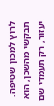לרוץ למכון שטיפה. תבקשי מהשכן, הוא יעזור, רק תעמדי שם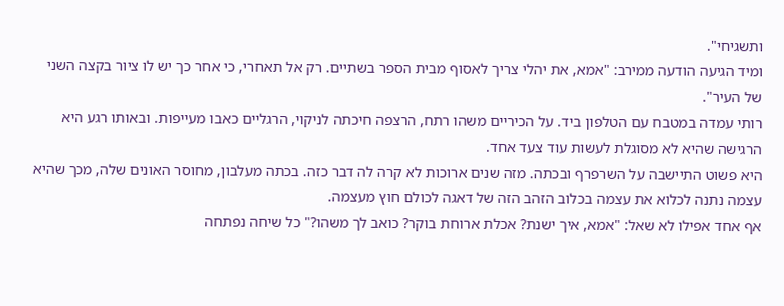ותשגיחי".
ומיד הגיעה הודעה ממירב: "אמא, את יהלי צריך לאסוף מבית הספר בשתיים. רק אל תאחרי, כי אחר כך יש לו ציור בקצה השני של העיר".
רותי עמדה במטבח עם הטלפון ביד. על הכיריים משהו רתח, הרצפה חיכתה לניקוי, הרגליים כאבו מעייפות. ובאותו רגע היא הרגישה שהיא לא מסוגלת לעשות עוד צעד אחד.
היא פשוט התיישבה על השרפרף ובכתה. מזה שנים ארוכות לא קרה לה דבר כזה. בכתה מעלבון, מחוסר האונים שלה, מכך שהיא עצמה נתנה לכלוא את עצמה בכלוב הזהב הזה של דאגה לכולם חוץ מעצמה.
אף אחד אפילו לא שאל: "אמא, איך ישנת? אכלת ארוחת בוקר? כואב לך משהו?" כל שיחה נפתחה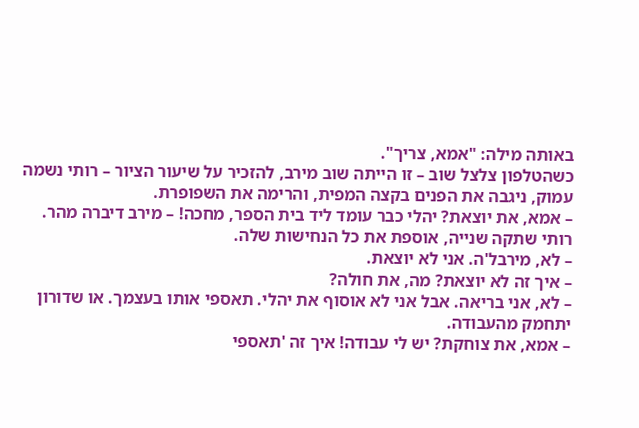באותה מילה: "אמא, צריך".
כשהטלפון צלצל שוב – זו הייתה שוב מירב, להזכיר על שיעור הציור – רותי נשמה עמוק, ניגבה את הפנים בקצה המפית, והרימה את השפופרת.
– אמא, את יוצאת? יהלי כבר עומד ליד בית הספר, מחכה! – מירב דיברה מהר.
רותי שתקה שנייה, אוספת את כל הנחישות שלה.
– לא, מירבל'ה. אני לא יוצאת.
– איך זה לא יוצאת? מה, את חולה?
– לא, אני בריאה. אבל אני לא אוסוף את יהלי. תאספי אותו בעצמך. או שדורון יתחמק מהעבודה.
– אמא, את צוחקת? יש לי עבודה! איך זה 'תאספי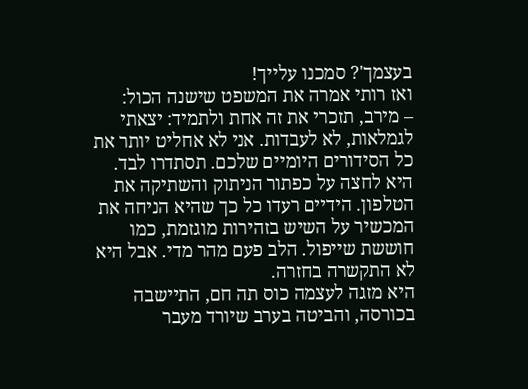בעצמך'? סמכנו עלייך!
ואז רותי אמרה את המשפט שישנה הכול:
– מירב, תזכרי את זה אחת ולתמיד: יצאתי לגמלאות, לא לעבדות. אני לא אחליט יותר את כל הסידורים היומיים שלכם. תסתדרו לבד.
היא לחצה על כפתור הניתוק והשתיקה את הטלפון. הידיים רעדו כל כך שהיא הניחה את המכשיר על השיש בזהירות מוגזמת, כמו חוששת שייפול. הלב פעם מהר מדי. אבל היא לא התקשרה בחזרה.
היא מזגה לעצמה כוס תה חם, התיישבה בכורסה, והביטה בערב שיורד מעבר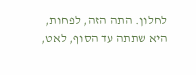לחלון. התה הזה, לפחות, היא שתתה עד הסוף, לאט,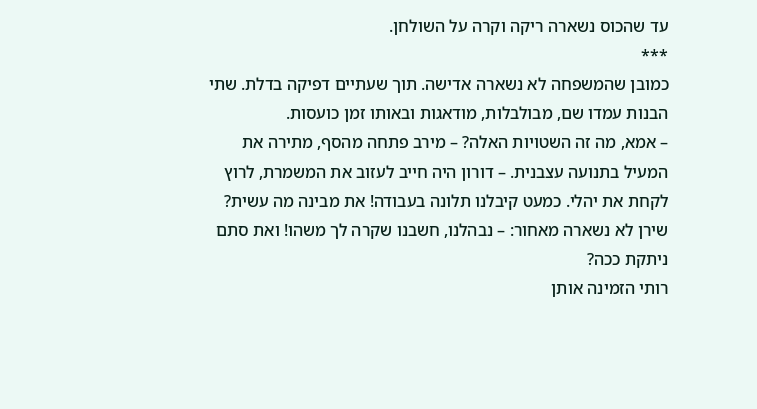עד שהכוס נשארה ריקה וקרה על השולחן.
***
כמובן שהמשפחה לא נשארה אדישה. תוך שעתיים דפיקה בדלת. שתי הבנות עמדו שם, מבולבלות, מודאגות ובאותו זמן כועסות.
– אמא, מה זה השטויות האלה? – מירב פתחה מהסף, מתירה את המעיל בתנועה עצבנית. – דורון היה חייב לעזוב את המשמרת, לרוץ לקחת את יהלי. כמעט קיבלנו תלונה בעבודה! את מבינה מה עשית?
שירן לא נשארה מאחור: – נבהלנו, חשבנו שקרה לך משהו! ואת סתם ניתקת ככה?
רותי הזמינה אותן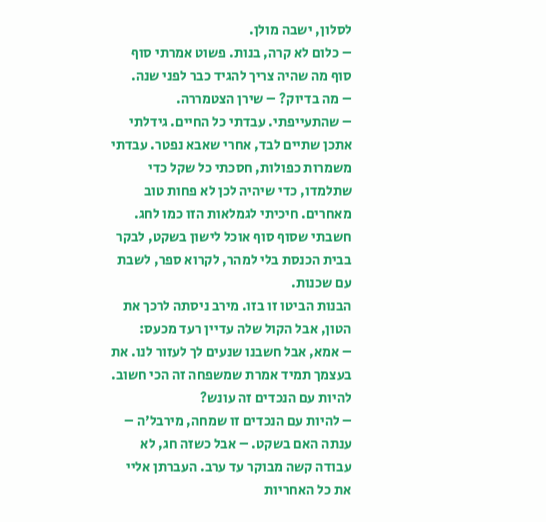לסלון, ישבה מולן.
– כלום לא קרה, בנות. פשוט אמרתי סוף סוף מה שהיה צריך להגיד כבר לפני שנה.
– מה בדיוק? – שירן הצטמררה.
– שהתעייפתי. עבדתי כל החיים. גידלתי אתכן שתיים לבד, אחרי שאבא נפטר. עבדתי משמרות כפולות, חסכתי כל שקל כדי שתלמדו, כדי שיהיה לכן לא פחות טוב מאחרים. חיכיתי לגמלאות הזו כמו לחג. חשבתי שסוף סוף אוכל לישון בשקט, לבקר בבית הכנסת בלי למהר, לקרוא ספר, לשבת עם שכנות.
הבנות הביטו זו בזו. מירב ניסתה לרכך את הטון, אבל הקול שלה עדיין רעד מכעס:
– אמא, אבל חשבנו שנעים לך לעזור לנו. את בעצמך תמיד אמרת שמשפחה זה הכי חשוב. להיות עם הנכדים זה עונש?
– להיות עם הנכדים זו שמחה, מירבל'ה – ענתה האם בשקט. – אבל כשזה חג, לא עבודה קשה מבוקר עד ערב. העברתן אליי את כל האחריות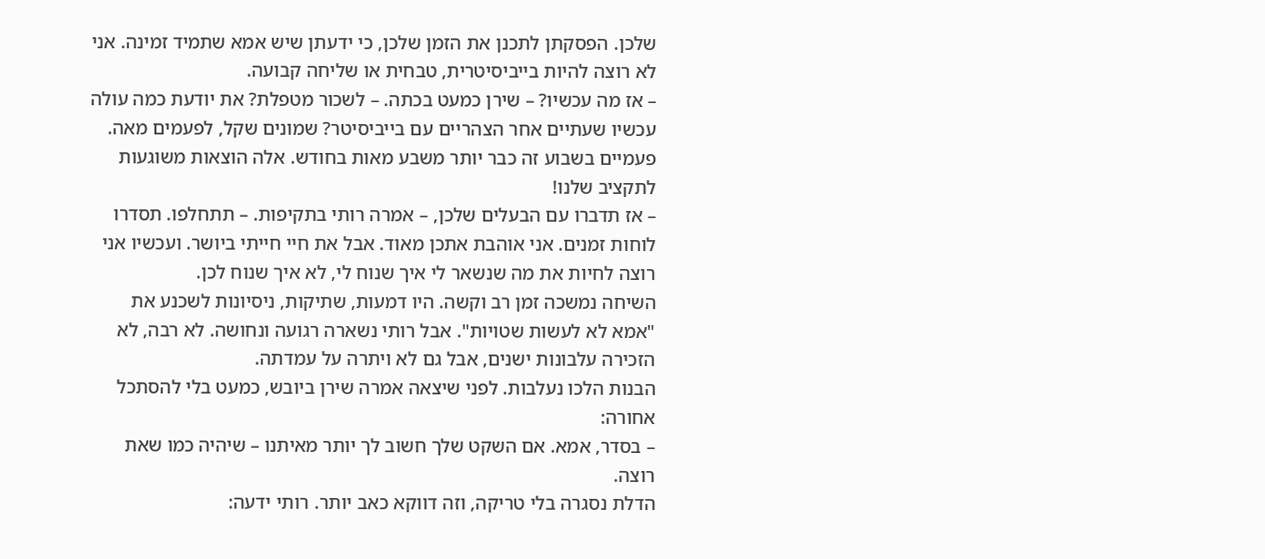שלכן. הפסקתן לתכנן את הזמן שלכן, כי ידעתן שיש אמא שתמיד זמינה. אני לא רוצה להיות בייביסיטרית, טבחית או שליחה קבועה.
– אז מה עכשיו? – שירן כמעט בכתה. – לשכור מטפלת? את יודעת כמה עולה עכשיו שעתיים אחר הצהריים עם בייביסיטר? שמונים שקל, לפעמים מאה. פעמיים בשבוע זה כבר יותר משבע מאות בחודש. אלה הוצאות משוגעות לתקציב שלנו!
– אז תדברו עם הבעלים שלכן, – אמרה רותי בתקיפות. – תתחלפו. תסדרו לוחות זמנים. אני אוהבת אתכן מאוד. אבל את חיי חייתי ביושר. ועכשיו אני רוצה לחיות את מה שנשאר לי איך שנוח לי, לא איך שנוח לכן.
השיחה נמשכה זמן רב וקשה. היו דמעות, שתיקות, ניסיונות לשכנע את "אמא לא לעשות שטויות". אבל רותי נשארה רגועה ונחושה. לא רבה, לא הזכירה עלבונות ישנים, אבל גם לא ויתרה על עמדתה.
הבנות הלכו נעלבות. לפני שיצאה אמרה שירן ביובש, כמעט בלי להסתכל אחורה:
– בסדר, אמא. אם השקט שלך חשוב לך יותר מאיתנו – שיהיה כמו שאת רוצה.
הדלת נסגרה בלי טריקה, וזה דווקא כאב יותר. רותי ידעה: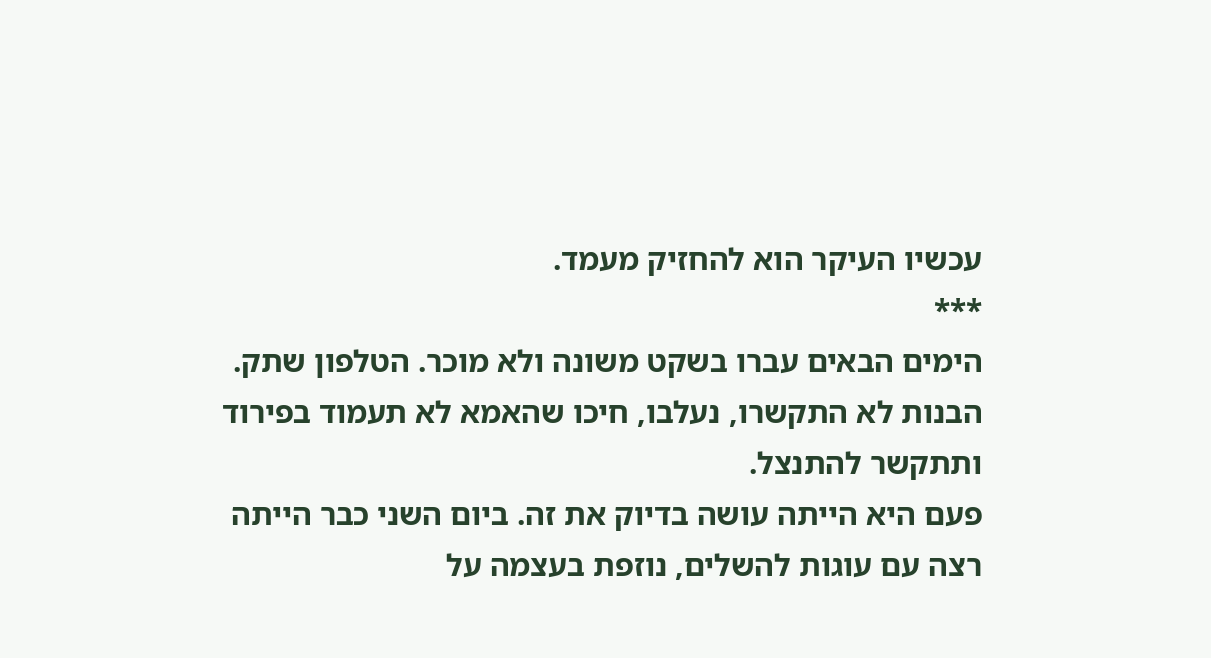עכשיו העיקר הוא להחזיק מעמד.
***
הימים הבאים עברו בשקט משונה ולא מוכר. הטלפון שתק. הבנות לא התקשרו, נעלבו, חיכו שהאמא לא תעמוד בפירוד ותתקשר להתנצל.
פעם היא הייתה עושה בדיוק את זה. ביום השני כבר הייתה רצה עם עוגות להשלים, נוזפת בעצמה על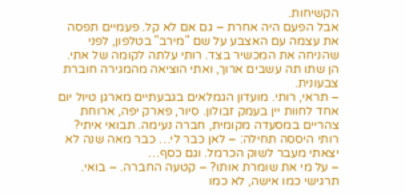הקשיחות.
אבל הפעם היה אחרת – גם אם לא קל. פעמיים תפסה את עצמה עם האצבע על שם "מירב" בטלפון, לפני שהניחה את המכשיר בצד. רותי עלתה לקומה של אתי. הן שתו תה עשבים ארוך, ואתי הוציאה מהמגירה חוברת צבעונית.
– תראי, רותי. מועדון הגמלאים בגבעתיים מארגן טיול יום אחד לחוות יין בעמק זבולון. סיור, פארק יפה, ארוחת צהריים במסעדה מקומית, חברה נעימה. תבואי איתי?
רותי היססה תחילה: – לאן כבר לי… כבר מאה שנה לא יצאתי מעבר לשוק הכרמל. וגם כסף…
– על מי את שומרת אותו? – קטעה החברה. – בואי. תרגישי כמו אישה, לא כמו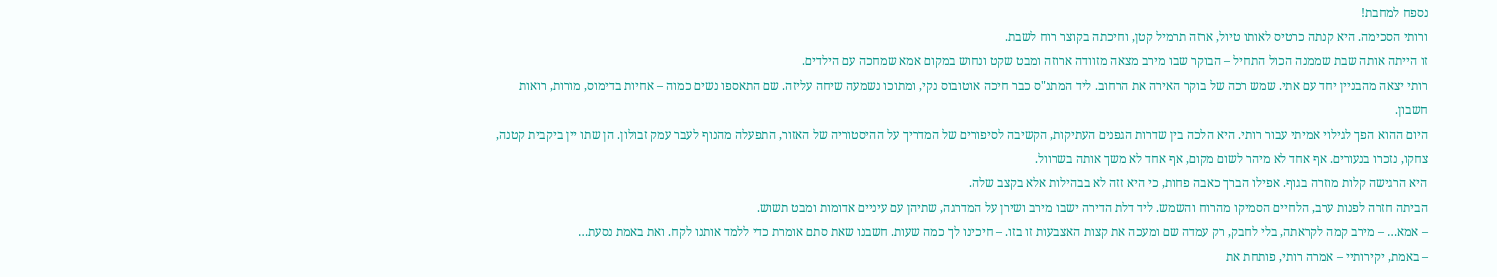נספח למחבת!
ורותי הסכימה. היא קנתה כרטיס לאותו טיול, ארזה תרמיל קטן, וחיכתה בקוצר רוח לשבת.
זו הייתה אותה שבת שממנה הכול התחיל – הבוקר שבו מירב מצאה מזוודה ארוזה ומבט שקט ונחוש במקום אמא שמחכה עם הילדים.
רותי יצאה מהבניין יחד עם אתי. שמש רכה של בוקר האירה את הרחוב. ליד המתנ"ס כבר חיכה אוטובוס נקי, ומתוכו נשמעה שיחה עליזה. שם התאספו נשים כמוה – אחיות בדימוס, מורות, רואות חשבון.
היום ההוא הפך לגילוי אמיתי עבור רותי. היא הלכה בין שדרות הגפנים העתיקות, הקשיבה לסיפורים של המדריך על ההיסטוריה של האזור, התפעלה מהנוף לעבר עמק זבולון. הן שתו יין ביקבית קטנה, צחקו, נזכרו בנעורים. אף אחד לא מיהר לשום מקום, אף אחד לא משך אותה בשרוול.
היא הרגישה קלות מוזרה בגוף. אפילו הברך כאבה פחות, כי היא זזה לא בבהילות אלא בקצב שלה.
הביתה חזרה לפנות ערב, הלחיים הסמיקו מהרוח והשמש. ליד דלת הדירה ישבו מירב ושירן על המדרגה, שתיהן עם עיניים אדומות ומבט תשוש.
– אמא… – מירב קמה לקראתה, בלי לחבק, רק עמדה שם ומעכה את קצות האצבעות זו בזו. – חיכינו לך כמה שעות. חשבנו שאת סתם אומרת כדי ללמד אותנו לקח. ואת באמת נסעת…
– באמת, יקירותיי – אמרה רותי, פותחת את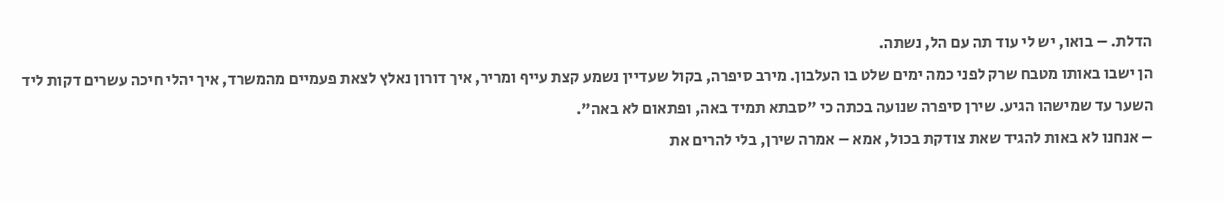הדלת. – בואו, יש לי עוד תה עם הל, נשתה.
הן ישבו באותו מטבח שרק לפני כמה ימים שלט בו העלבון. מירב סיפרה, בקול שעדיין נשמע קצת עייף ומריר, איך דורון נאלץ לצאת פעמיים מהמשרד, איך יהלי חיכה עשרים דקות ליד השער עד שמישהו הגיע. שירן סיפרה שנועה בכתה כי "סבתא תמיד באה, ופתאום לא באה".
– אנחנו לא באות להגיד שאת צודקת בכול, אמא – אמרה שירן, בלי להרים את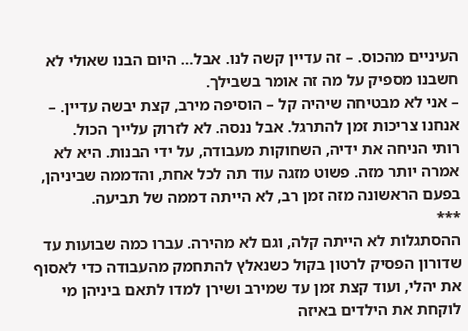העיניים מהכוס. – זה עדיין קשה לנו. אבל… היום הבנו שאולי לא חשבנו מספיק על מה זה אומר בשבילך.
– אני לא מבטיחה שיהיה קל – הוסיפה מירב, קצת יבשה עדיין. – אנחנו צריכות זמן להתרגל. אבל ננסה. לא לזרוק עלייך הכול.
רותי הניחה את ידיה, השחוקות מעבודה, על ידי הבנות. היא לא אמרה יותר מזה. פשוט מזגה עוד תה לכל אחת, והדממה שביניהן, בפעם הראשונה מזה זמן רב, לא הייתה דממה של תביעה.
***
ההסתגלות לא הייתה קלה, וגם לא מהירה. עברו כמה שבועות עד שדורון הפסיק לרטון בקול כשנאלץ להתחמק מהעבודה כדי לאסוף את יהלי, ועוד קצת זמן עד שמירב ושירן למדו לתאם ביניהן מי לוקחת את הילדים באיזה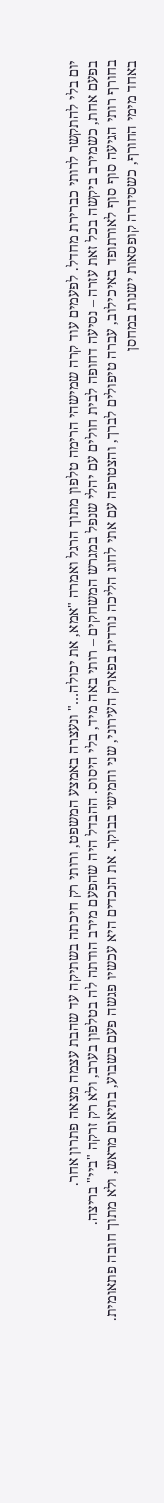יום בלי להתקשר לרותי כברירת מחדל. לפעמים עוד קרה שמישהי הרימה טלפון מתוך הרגל ואמרה "אמא, את יכולה…" ונעצרה באמצע המשפט, ורותי רק חיכתה בשתיקה עד שהבת עצמה מצאה פתרון אחר.
בפעם אחת, כשמירב ביקשה בכל זאת עזרה – נסיעה דחופה לבית חולים עם יהלי שנפל במגרש המשחקים – רותי באה מיד, בלי היסוס. ההבדל היה שהפעם מירב הודתה לה בטלפון בערב, ולא רק זרקה "ביי" בריצה.
בחורף רותי הגיעה סוף סוף לאורתופד באיכילוב, עברה טיפולים לברך, והצטרפה עם אתי לחוג הליכה נורדית בפארק העירוני, שני וחמישי בבוקר. את הנכדים היא עכשיו פגשה פעם בשבוע, בתיאום מראש, ולא מתוך חובה פתאומית.
באחד מימי החורף, כשסידרה קופסאות ישנות במחסן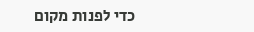כדי לפנות מקום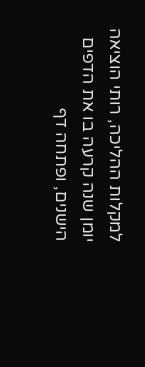למקלות ההליכה, רותי הוציאה יומן שנה קרעה בו את הדפים הישנים, ופתחה דף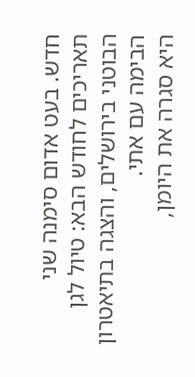חדש. בעט אדום סימנה שני תאריכים לחודש הבא: טיול לגן הבוטני בירושלים, והצגה בתיאטרון הבימה עם אתי.
היא סגרה את היומן,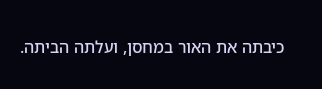כיבתה את האור במחסן, ועלתה הביתה.